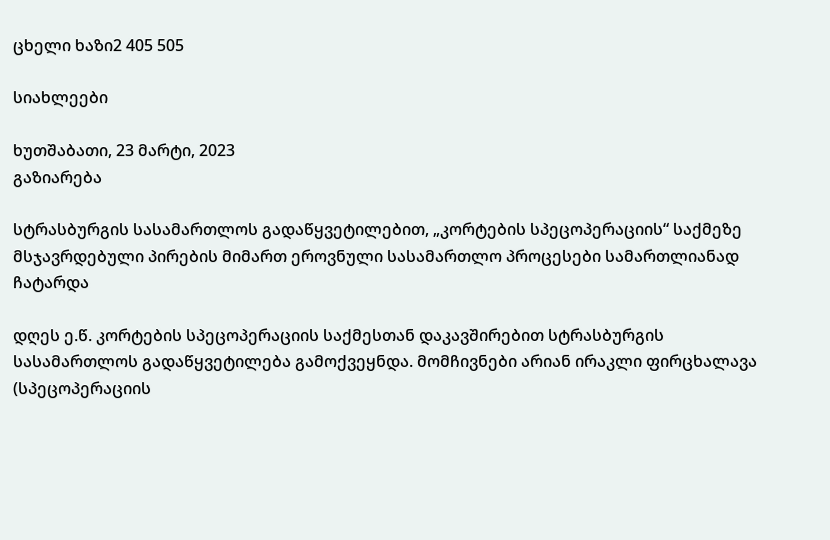ცხელი ხაზი2 405 505

სიახლეები

ხუთშაბათი, 23 მარტი, 2023
გაზიარება

სტრასბურგის სასამართლოს გადაწყვეტილებით, „კორტების სპეცოპერაციის“ საქმეზე მსჯავრდებული პირების მიმართ ეროვნული სასამართლო პროცესები სამართლიანად ჩატარდა

დღეს ე.წ. კორტების სპეცოპერაციის საქმესთან დაკავშირებით სტრასბურგის სასამართლოს გადაწყვეტილება გამოქვეყნდა. მომჩივნები არიან ირაკლი ფირცხალავა (სპეცოპერაციის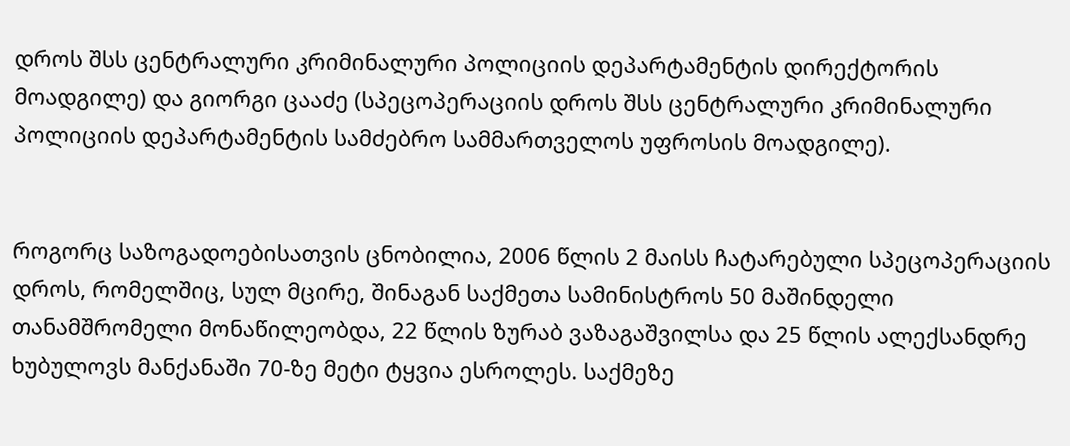დროს შსს ცენტრალური კრიმინალური პოლიციის დეპარტამენტის დირექტორის მოადგილე) და გიორგი ცააძე (სპეცოპერაციის დროს შსს ცენტრალური კრიმინალური პოლიციის დეპარტამენტის სამძებრო სამმართველოს უფროსის მოადგილე).


როგორც საზოგადოებისათვის ცნობილია, 2006 წლის 2 მაისს ჩატარებული სპეცოპერაციის დროს, რომელშიც, სულ მცირე, შინაგან საქმეთა სამინისტროს 50 მაშინდელი თანამშრომელი მონაწილეობდა, 22 წლის ზურაბ ვაზაგაშვილსა და 25 წლის ალექსანდრე ხუბულოვს მანქანაში 70-ზე მეტი ტყვია ესროლეს. საქმეზე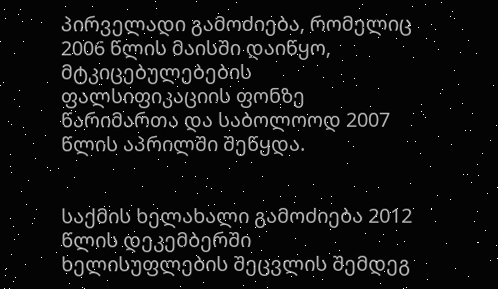პირველადი გამოძიება, რომელიც 2006 წლის მაისში დაიწყო, მტკიცებულებების ფალსიფიკაციის ფონზე წარიმართა და საბოლოოდ 2007 წლის აპრილში შეწყდა.


საქმის ხელახალი გამოძიება 2012 წლის დეკემბერში ხელისუფლების შეცვლის შემდეგ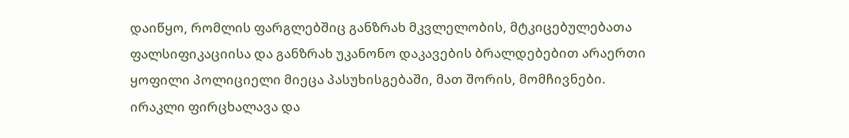დაიწყო, რომლის ფარგლებშიც განზრახ მკვლელობის, მტკიცებულებათა ფალსიფიკაციისა და განზრახ უკანონო დაკავების ბრალდებებით არაერთი ყოფილი პოლიციელი მიეცა პასუხისგებაში, მათ შორის, მომჩივნები. ირაკლი ფირცხალავა და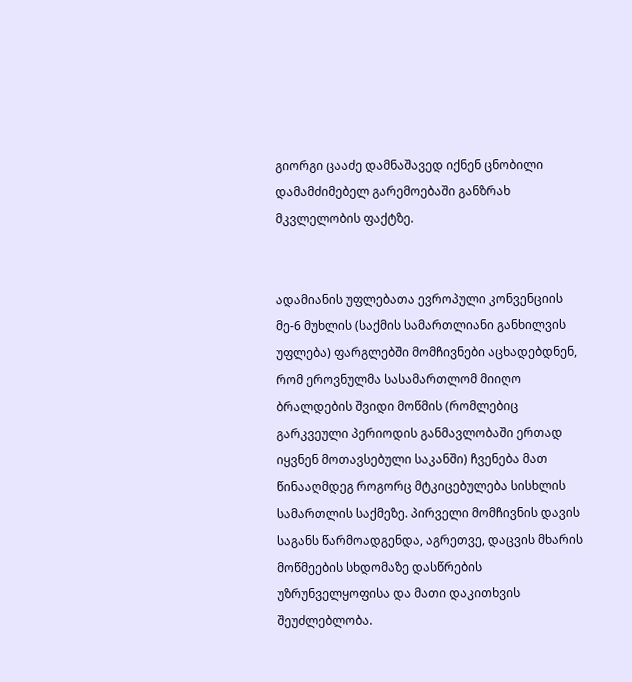გიორგი ცააძე დამნაშავედ იქნენ ცნობილი დამამძიმებელ გარემოებაში განზრახ მკვლელობის ფაქტზე.


ადამიანის უფლებათა ევროპული კონვენციის მე-6 მუხლის (საქმის სამართლიანი განხილვის უფლება) ფარგლებში მომჩივნები აცხადებდნენ, რომ ეროვნულმა სასამართლომ მიიღო ბრალდების შვიდი მოწმის (რომლებიც გარკვეული პერიოდის განმავლობაში ერთად იყვნენ მოთავსებული საკანში) ჩვენება მათ წინააღმდეგ როგორც მტკიცებულება სისხლის სამართლის საქმეზე. პირველი მომჩივნის დავის საგანს წარმოადგენდა, აგრეთვე, დაცვის მხარის მოწმეების სხდომაზე დასწრების უზრუნველყოფისა და მათი დაკითხვის შეუძლებლობა.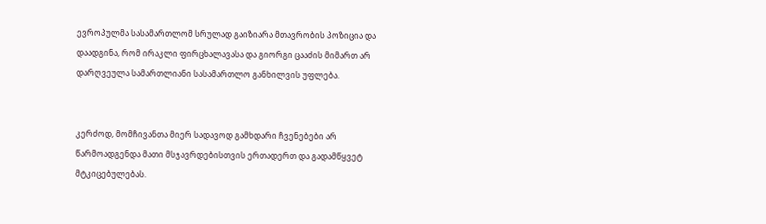ევროპულმა სასამართლომ სრულად გაიზიარა მთავრობის პოზიცია და დაადგინა, რომ ირაკლი ფირცხალავასა და გიორგი ცააძის მიმართ არ დარღვეულა სამართლიანი სასამართლო განხილვის უფლება.


კერძოდ, მომჩივანთა მიერ სადავოდ გამხდარი ჩვენებები არ წარმოადგენდა მათი მსჯავრდებისთვის ერთადერთ და გადამწყვეტ მტკიცებულებას.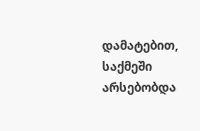დამატებით, საქმეში არსებობდა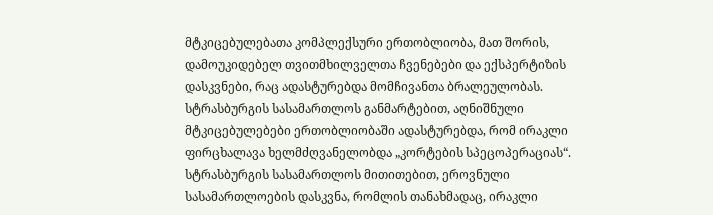მტკიცებულებათა კომპლექსური ერთობლიობა, მათ შორის, დამოუკიდებელ თვითმხილველთა ჩვენებები და ექსპერტიზის დასკვნები, რაც ადასტურებდა მომჩივანთა ბრალეულობას.
სტრასბურგის სასამართლოს განმარტებით, აღნიშნული მტკიცებულებები ერთობლიობაში ადასტურებდა, რომ ირაკლი ფირცხალავა ხელმძღვანელობდა „კორტების სპეცოპერაციას“. სტრასბურგის სასამართლოს მითითებით, ეროვნული სასამართლოების დასკვნა, რომლის თანახმადაც, ირაკლი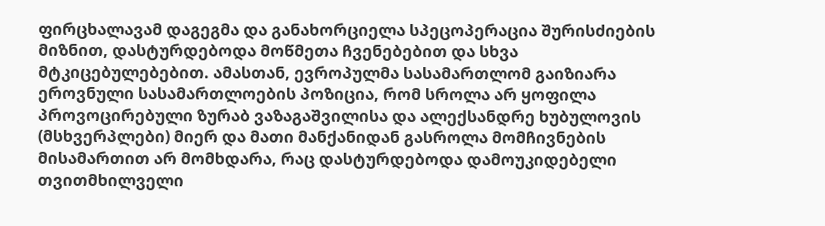ფირცხალავამ დაგეგმა და განახორციელა სპეცოპერაცია შურისძიების მიზნით, დასტურდებოდა მოწმეთა ჩვენებებით და სხვა მტკიცებულებებით. ამასთან, ევროპულმა სასამართლომ გაიზიარა ეროვნული სასამართლოების პოზიცია, რომ სროლა არ ყოფილა პროვოცირებული ზურაბ ვაზაგაშვილისა და ალექსანდრე ხუბულოვის (მსხვერპლები) მიერ და მათი მანქანიდან გასროლა მომჩივნების მისამართით არ მომხდარა, რაც დასტურდებოდა დამოუკიდებელი თვითმხილველი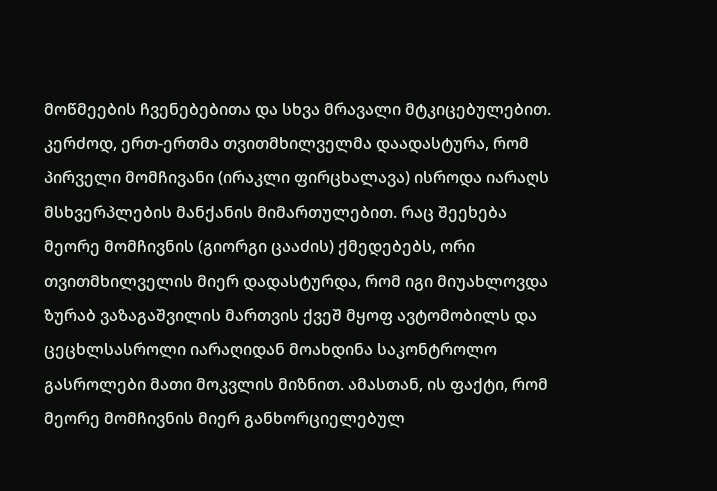მოწმეების ჩვენებებითა და სხვა მრავალი მტკიცებულებით. კერძოდ, ერთ-ერთმა თვითმხილველმა დაადასტურა, რომ პირველი მომჩივანი (ირაკლი ფირცხალავა) ისროდა იარაღს მსხვერპლების მანქანის მიმართულებით. რაც შეეხება მეორე მომჩივნის (გიორგი ცააძის) ქმედებებს, ორი თვითმხილველის მიერ დადასტურდა, რომ იგი მიუახლოვდა ზურაბ ვაზაგაშვილის მართვის ქვეშ მყოფ ავტომობილს და ცეცხლსასროლი იარაღიდან მოახდინა საკონტროლო გასროლები მათი მოკვლის მიზნით. ამასთან, ის ფაქტი, რომ მეორე მომჩივნის მიერ განხორციელებულ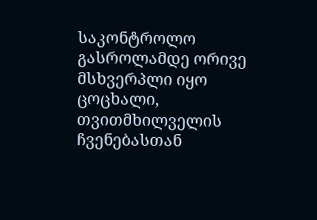საკონტროლო გასროლამდე ორივე მსხვერპლი იყო ცოცხალი, თვითმხილველის ჩვენებასთან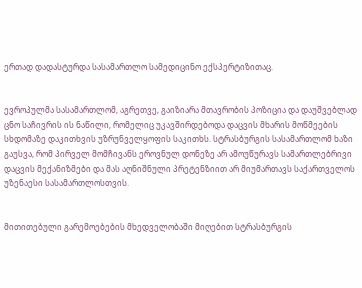ერთად დადასტურდა სასამართლო სამედიცინო ექსპერტიზითაც.


ევროპულმა სასამართლომ, აგრეთვე, გაიზიარა მთავრობის პოზიცია და დაუშვებლად ცნო საჩივრის ის ნაწილი, რომელიც უკავშირდებოდა დაცვის მხარის მოწმეების სხდომაზე დაკითხვის უზრუნველყოფის საკითხს. სტრასბურგის სასამართლომ ხაზი გაუსვა, რომ პირველ მომჩივანს ეროვნულ დონეზე არ ამოუწურავს სამართლებრივი დაცვის მექანიზმები და მას აღნიშნული პრეტენზიით არ მიუმართავს საქართველოს უზენაესი სასამართლოსთვის.


მითითებული გარემოებების მხედველობაში მიღებით სტრასბურგის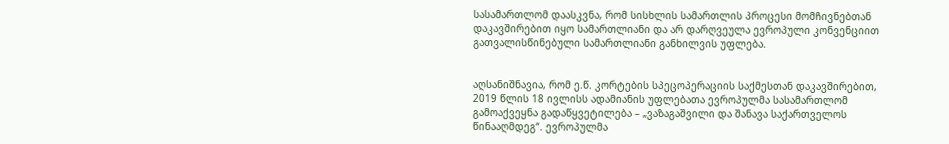სასამართლომ დაასკვნა, რომ სისხლის სამართლის პროცესი მომჩივნებთან დაკავშირებით იყო სამართლიანი და არ დარღვეულა ევროპული კონვენციით გათვალისწინებული სამართლიანი განხილვის უფლება.


აღსანიშნავია, რომ ე.წ. კორტების სპეცოპერაციის საქმესთან დაკავშირებით, 2019 წლის 18 ივლისს ადამიანის უფლებათა ევროპულმა სასამართლომ გამოაქვეყნა გადაწყვეტილება – „ვაზაგაშვილი და შანავა საქართველოს წინააღმდეგ“. ევროპულმა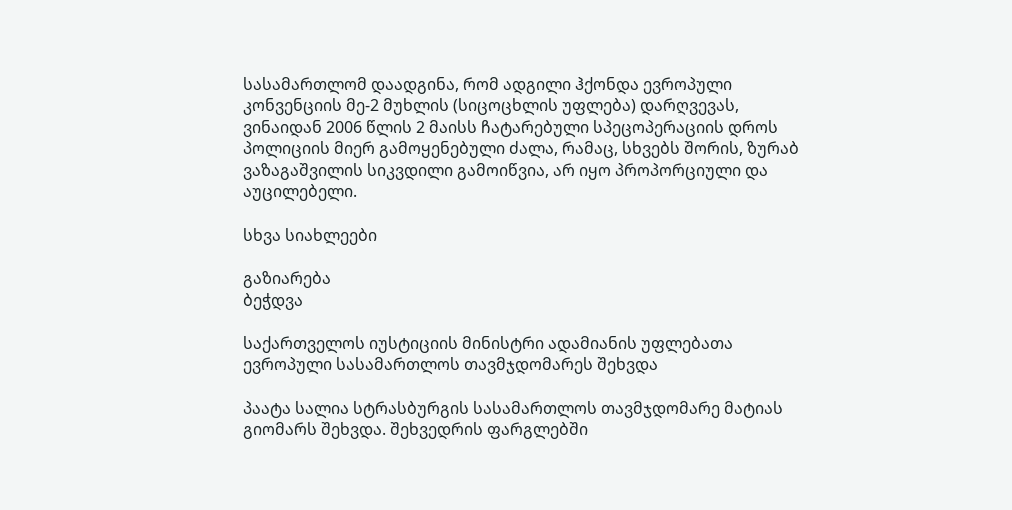სასამართლომ დაადგინა, რომ ადგილი ჰქონდა ევროპული კონვენციის მე-2 მუხლის (სიცოცხლის უფლება) დარღვევას, ვინაიდან 2006 წლის 2 მაისს ჩატარებული სპეცოპერაციის დროს პოლიციის მიერ გამოყენებული ძალა, რამაც, სხვებს შორის, ზურაბ ვაზაგაშვილის სიკვდილი გამოიწვია, არ იყო პროპორციული და აუცილებელი.

სხვა სიახლეები

გაზიარება
ბეჭდვა

საქართველოს იუსტიციის მინისტრი ადამიანის უფლებათა ევროპული სასამართლოს თავმჯდომარეს შეხვდა

პაატა სალია სტრასბურგის სასამართლოს თავმჯდომარე მატიას გიომარს შეხვდა. შეხვედრის ფარგლებში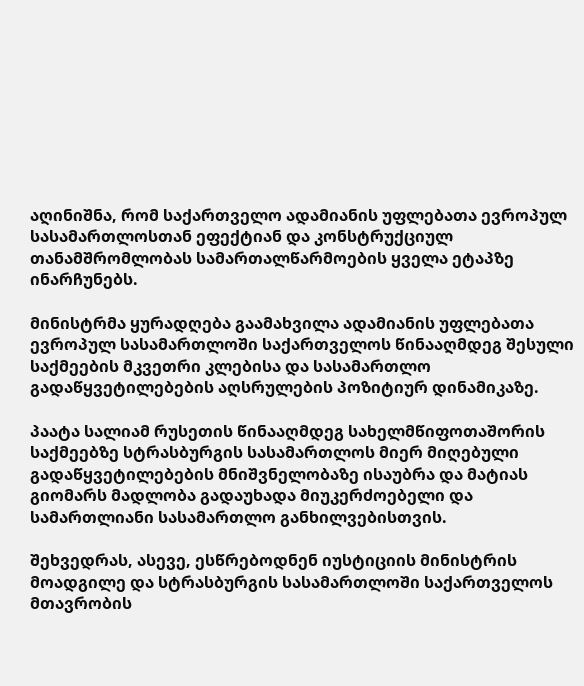აღინიშნა, რომ საქართველო ადამიანის უფლებათა ევროპულ სასამართლოსთან ეფექტიან და კონსტრუქციულ თანამშრომლობას სამართალწარმოების ყველა ეტაპზე ინარჩუნებს.

მინისტრმა ყურადღება გაამახვილა ადამიანის უფლებათა ევროპულ სასამართლოში საქართველოს წინააღმდეგ შესული საქმეების მკვეთრი კლებისა და სასამართლო გადაწყვეტილებების აღსრულების პოზიტიურ დინამიკაზე.

პაატა სალიამ რუსეთის წინააღმდეგ სახელმწიფოთაშორის საქმეებზე სტრასბურგის სასამართლოს მიერ მიღებული გადაწყვეტილებების მნიშვნელობაზე ისაუბრა და მატიას გიომარს მადლობა გადაუხადა მიუკერძოებელი და სამართლიანი სასამართლო განხილვებისთვის.

შეხვედრას, ასევე, ესწრებოდნენ იუსტიციის მინისტრის მოადგილე და სტრასბურგის სასამართლოში საქართველოს მთავრობის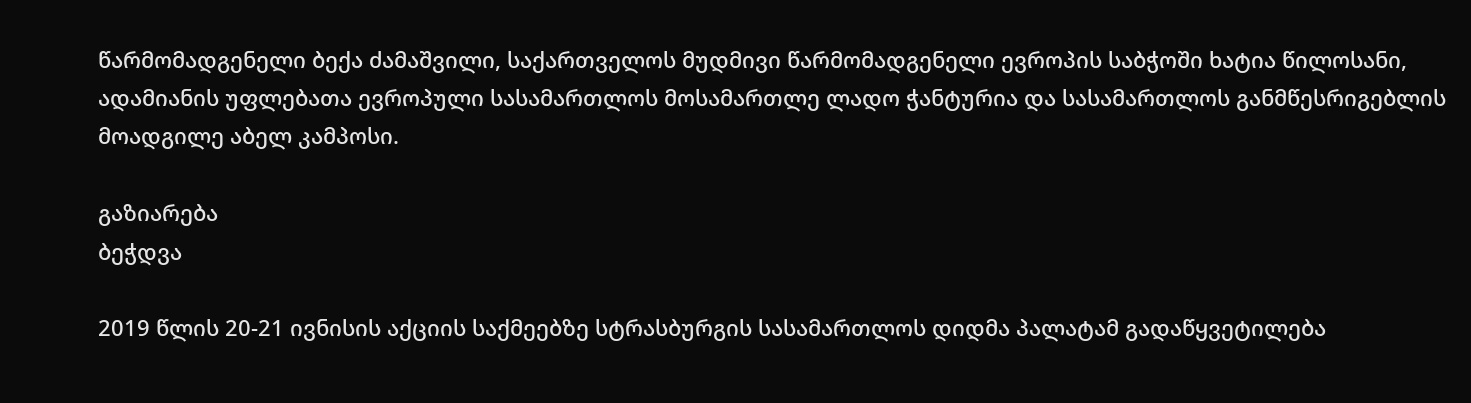წარმომადგენელი ბექა ძამაშვილი, საქართველოს მუდმივი წარმომადგენელი ევროპის საბჭოში ხატია წილოსანი, ადამიანის უფლებათა ევროპული სასამართლოს მოსამართლე ლადო ჭანტურია და სასამართლოს განმწესრიგებლის მოადგილე აბელ კამპოსი.

გაზიარება
ბეჭდვა

2019 წლის 20-21 ივნისის აქციის საქმეებზე სტრასბურგის სასამართლოს დიდმა პალატამ გადაწყვეტილება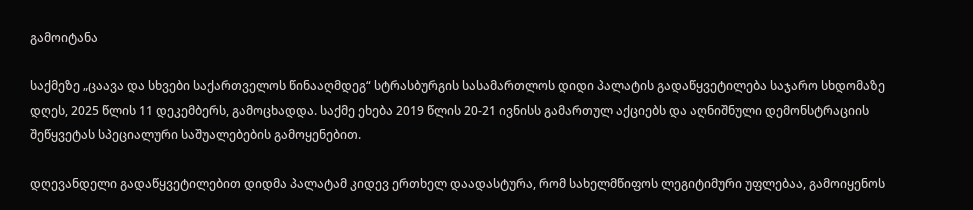გამოიტანა

საქმეზე „ცაავა და სხვები საქართველოს წინააღმდეგ“ სტრასბურგის სასამართლოს დიდი პალატის გადაწყვეტილება საჯარო სხდომაზე დღეს, 2025 წლის 11 დეკემბერს, გამოცხადდა. საქმე ეხება 2019 წლის 20-21 ივნისს გამართულ აქციებს და აღნიშნული დემონსტრაციის შეწყვეტას სპეციალური საშუალებების გამოყენებით.

დღევანდელი გადაწყვეტილებით დიდმა პალატამ კიდევ ერთხელ დაადასტურა, რომ სახელმწიფოს ლეგიტიმური უფლებაა, გამოიყენოს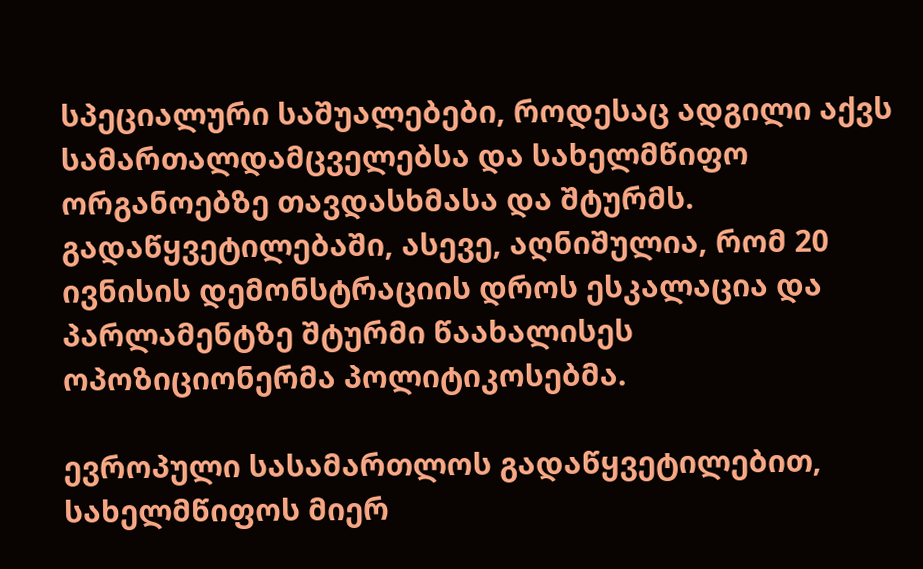სპეციალური საშუალებები, როდესაც ადგილი აქვს სამართალდამცველებსა და სახელმწიფო ორგანოებზე თავდასხმასა და შტურმს. გადაწყვეტილებაში, ასევე, აღნიშულია, რომ 20 ივნისის დემონსტრაციის დროს ესკალაცია და პარლამენტზე შტურმი წაახალისეს ოპოზიციონერმა პოლიტიკოსებმა.

ევროპული სასამართლოს გადაწყვეტილებით, სახელმწიფოს მიერ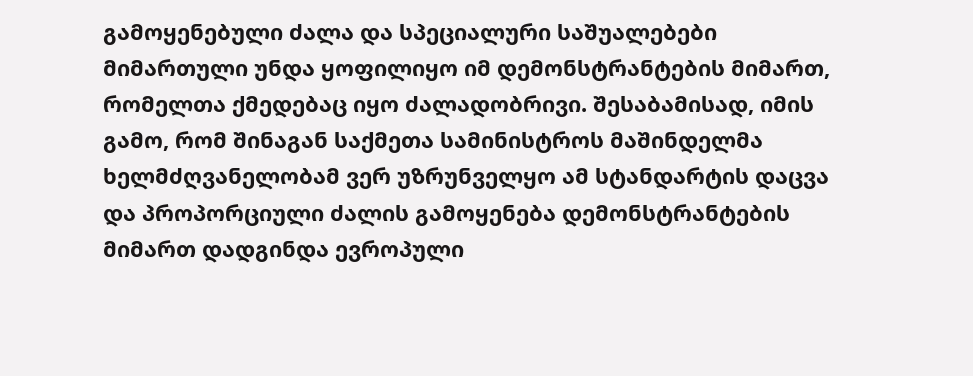გამოყენებული ძალა და სპეციალური საშუალებები მიმართული უნდა ყოფილიყო იმ დემონსტრანტების მიმართ, რომელთა ქმედებაც იყო ძალადობრივი. შესაბამისად, იმის გამო, რომ შინაგან საქმეთა სამინისტროს მაშინდელმა ხელმძღვანელობამ ვერ უზრუნველყო ამ სტანდარტის დაცვა და პროპორციული ძალის გამოყენება დემონსტრანტების მიმართ დადგინდა ევროპული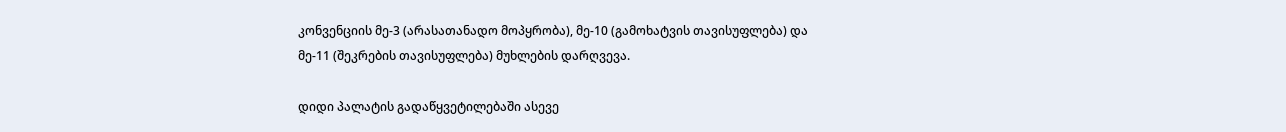კონვენციის მე-3 (არასათანადო მოპყრობა), მე-10 (გამოხატვის თავისუფლება) და მე-11 (შეკრების თავისუფლება) მუხლების დარღვევა.

დიდი პალატის გადაწყვეტილებაში ასევე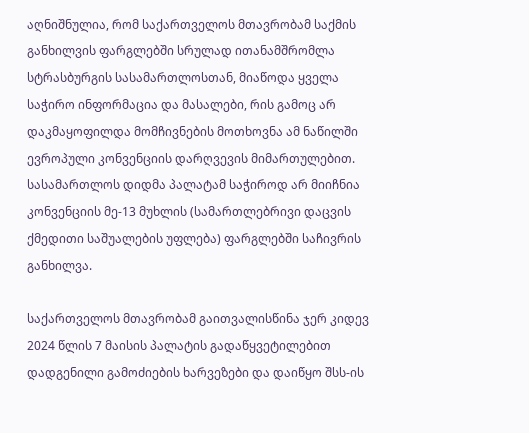აღნიშნულია, რომ საქართველოს მთავრობამ საქმის განხილვის ფარგლებში სრულად ითანამშრომლა სტრასბურგის სასამართლოსთან, მიაწოდა ყველა საჭირო ინფორმაცია და მასალები, რის გამოც არ დაკმაყოფილდა მომჩივნების მოთხოვნა ამ ნაწილში ევროპული კონვენციის დარღვევის მიმართულებით. სასამართლოს დიდმა პალატამ საჭიროდ არ მიიჩნია კონვენციის მე-13 მუხლის (სამართლებრივი დაცვის ქმედითი საშუალების უფლება) ფარგლებში საჩივრის განხილვა.

საქართველოს მთავრობამ გაითვალისწინა ჯერ კიდევ 2024 წლის 7 მაისის პალატის გადაწყვეტილებით დადგენილი გამოძიების ხარვეზები და დაიწყო შსს-ის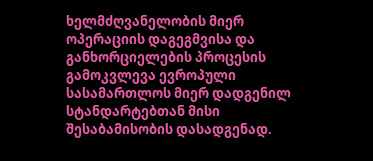ხელმძღვანელობის მიერ ოპერაციის დაგეგმვისა და განხორციელების პროცესის გამოკვლევა ევროპული სასამართლოს მიერ დადგენილ სტანდარტებთან მისი შესაბამისობის დასადგენად.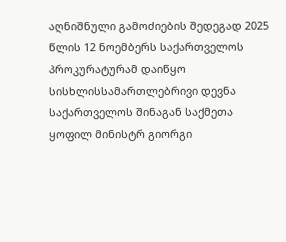აღნიშნული გამოძიების შედეგად 2025 წლის 12 ნოემბერს საქართველოს პროკურატურამ დაიწყო სისხლისსამართლებრივი დევნა საქართველოს შინაგან საქმეთა ყოფილ მინისტრ გიორგი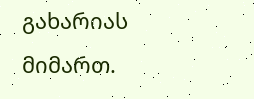გახარიას მიმართ.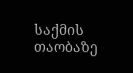საქმის თაობაზე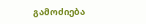გამოძიება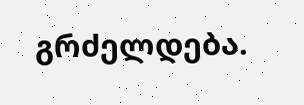გრძელდება.